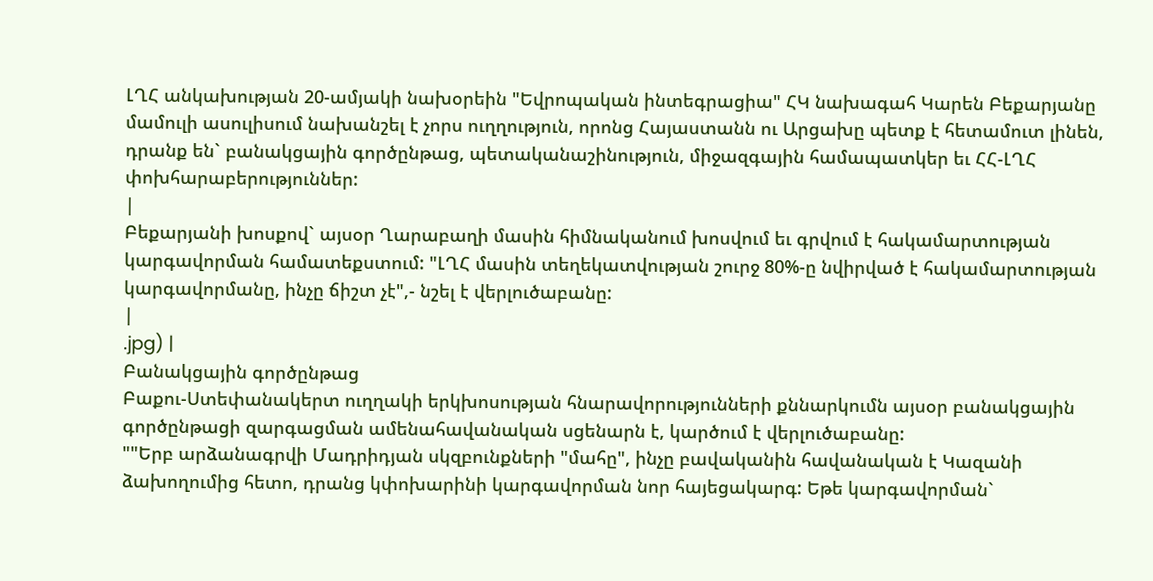ԼՂՀ անկախության 20-ամյակի նախօրեին "Եվրոպական ինտեգրացիա" ՀԿ նախագահ Կարեն Բեքարյանը մամուլի ասուլիսում նախանշել է չորս ուղղություն, որոնց Հայաստանն ու Արցախը պետք է հետամուտ լինեն, դրանք են` բանակցային գործընթաց, պետականաշինություն, միջազգային համապատկեր եւ ՀՀ-ԼՂՀ փոխհարաբերություններ:
|
Բեքարյանի խոսքով` այսօր Ղարաբաղի մասին հիմնականում խոսվում եւ գրվում է հակամարտության կարգավորման համատեքստում: "ԼՂՀ մասին տեղեկատվության շուրջ 80%-ը նվիրված է հակամարտության կարգավորմանը, ինչը ճիշտ չէ",- նշել է վերլուծաբանը:
|
.jpg) |
Բանակցային գործընթաց
Բաքու-Ստեփանակերտ ուղղակի երկխոսության հնարավորությունների քննարկումն այսօր բանակցային գործընթացի զարգացման ամենահավանական սցենարն է, կարծում է վերլուծաբանը:
""Երբ արձանագրվի Մադրիդյան սկզբունքների "մահը", ինչը բավականին հավանական է Կազանի ձախողումից հետո, դրանց կփոխարինի կարգավորման նոր հայեցակարգ: Եթե կարգավորման`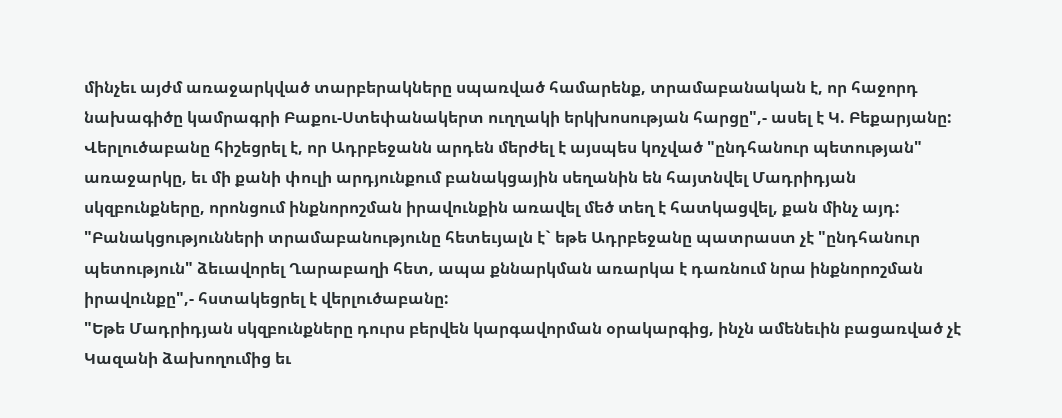մինչեւ այժմ առաջարկված տարբերակները սպառված համարենք, տրամաբանական է, որ հաջորդ նախագիծը կամրագրի Բաքու-Ստեփանակերտ ուղղակի երկխոսության հարցը",- ասել է Կ. Բեքարյանը:
Վերլուծաբանը հիշեցրել է, որ Ադրբեջանն արդեն մերժել է այսպես կոչված "ընդհանուր պետության" առաջարկը, եւ մի քանի փուլի արդյունքում բանակցային սեղանին են հայտնվել Մադրիդյան սկզբունքները, որոնցում ինքնորոշման իրավունքին առավել մեծ տեղ է հատկացվել, քան մինչ այդ:
"Բանակցությունների տրամաբանությունը հետեւյալն է` եթե Ադրբեջանը պատրաստ չէ "ընդհանուր պետություն" ձեւավորել Ղարաբաղի հետ, ապա քննարկման առարկա է դառնում նրա ինքնորոշման իրավունքը",- հստակեցրել է վերլուծաբանը:
"Եթե Մադրիդյան սկզբունքները դուրս բերվեն կարգավորման օրակարգից, ինչն ամենեւին բացառված չէ Կազանի ձախողումից եւ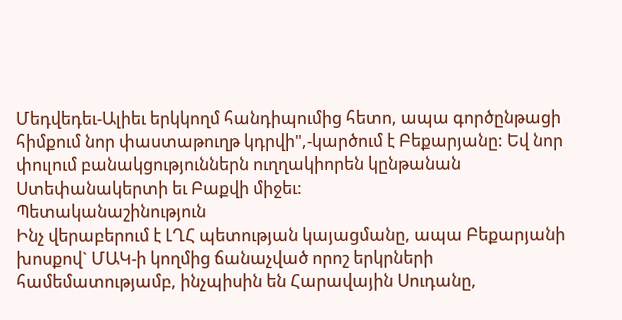Մեդվեդեւ-Ալիեւ երկկողմ հանդիպումից հետո, ապա գործընթացի հիմքում նոր փաստաթուղթ կդրվի",-կարծում է Բեքարյանը: Եվ նոր փուլում բանակցություններն ուղղակիորեն կընթանան Ստեփանակերտի եւ Բաքվի միջեւ:
Պետականաշինություն
Ինչ վերաբերում է ԼՂՀ պետության կայացմանը, ապա Բեքարյանի խոսքով` ՄԱԿ-ի կողմից ճանաչված որոշ երկրների համեմատությամբ, ինչպիսին են Հարավային Սուդանը,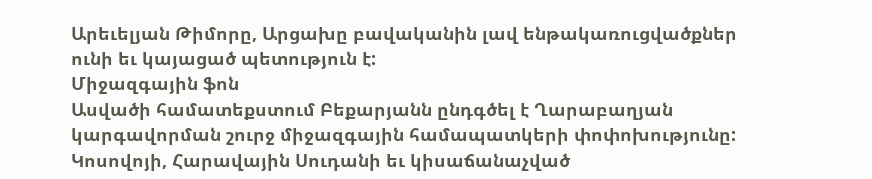Արեւելյան Թիմորը, Արցախը բավականին լավ ենթակառուցվածքներ ունի եւ կայացած պետություն է:
Միջազգային ֆոն
Ասվածի համատեքստում Բեքարյանն ընդգծել է Ղարաբաղյան կարգավորման շուրջ միջազգային համապատկերի փոփոխությունը: Կոսովոյի, Հարավային Սուդանի եւ կիսաճանաչված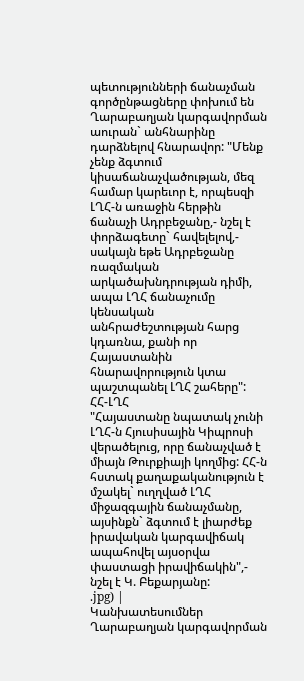պետությունների ճանաչման գործընթացները փոխում են Ղարաբաղյան կարգավորման աուրան` անհնարինը դարձնելով հնարավոր: "Մենք չենք ձգտում կիսաճանաչվածության, մեզ համար կարեւոր է, որպեսզի ԼՂՀ-ն առաջին հերթին ճանաչի Ադրբեջանը,- նշել է փորձագետը` հավելելով,- սակայն եթե Ադրբեջանը ռազմական արկածախնդրության դիմի, ապա ԼՂՀ ճանաչումը կենսական անհրաժեշտության հարց կդառնա, քանի որ Հայաստանին հնարավորություն կտա պաշտպանել ԼՂՀ շահերը":
ՀՀ-ԼՂՀ
"Հայաստանը նպատակ չունի ԼՂՀ-ն Հյուսիսային Կիպրոսի վերածելուց, որը ճանաչված է միայն Թուրքիայի կողմից: ՀՀ-ն հստակ քաղաքականություն է մշակել` ուղղված ԼՂՀ միջազգային ճանաչմանը, այսինքն` ձգտում է լիարժեք իրավական կարգավիճակ ապահովել այսօրվա փաստացի իրավիճակին",- նշել է Կ. Բեքարյանը:
.jpg) |
Կանխատեսումներ
Ղարաբաղյան կարգավորման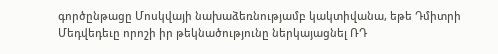գործընթացը Մոսկվայի նախաձեռնությամբ կակտիվանա, եթե Դմիտրի Մեդվեդեւը որոշի իր թեկնածությունը ներկայացնել ՌԴ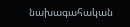նախագահական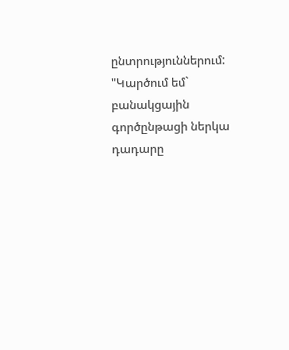ընտրություններում:
"Կարծում եմ` բանակցային գործընթացի ներկա դադարը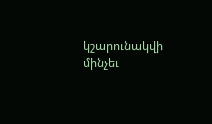կշարունակվի մինչեւ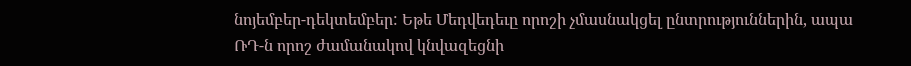նոյեմբեր-դեկտեմբեր: Եթե Մեդվեդեւը որոշի չմասնակցել ընտրություններին, ապա ՌԴ-ն որոշ ժամանակով կնվազեցնի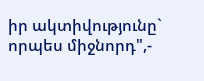իր ակտիվությունը` որպես միջնորդ",-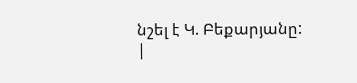նշել է Կ. Բեքարյանը:
|